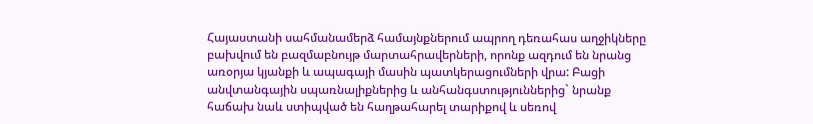Հայաստանի սահմանամերձ համայնքներում ապրող դեռահաս աղջիկները բախվում են բազմաբնույթ մարտահրավերների, որոնք ազդում են նրանց առօրյա կյանքի և ապագայի մասին պատկերացումների վրա: Բացի անվտանգային սպառնալիքներից և անհանգստություններից` նրանք հաճախ նաև ստիպված են հաղթահարել տարիքով և սեռով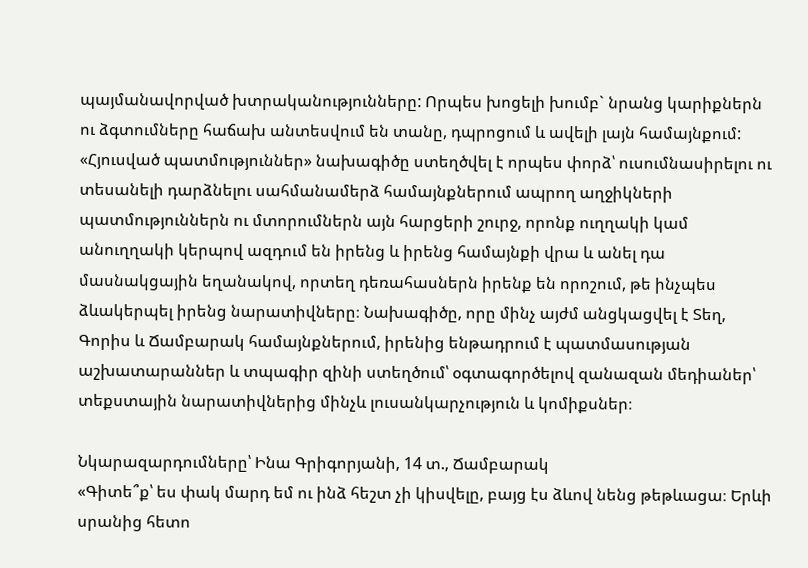պայմանավորված խտրականությունները: Որպես խոցելի խումբ` նրանց կարիքներն ու ձգտումները հաճախ անտեսվում են տանը, դպրոցում և ավելի լայն համայնքում:
«Հյուսված պատմություններ» նախագիծը ստեղծվել է որպես փորձ՝ ուսումնասիրելու ու տեսանելի դարձնելու սահմանամերձ համայնքներում ապրող աղջիկների պատմություններն ու մտորումներն այն հարցերի շուրջ, որոնք ուղղակի կամ անուղղակի կերպով ազդում են իրենց և իրենց համայնքի վրա և անել դա մասնակցային եղանակով, որտեղ դեռահասներն իրենք են որոշում, թե ինչպես ձևակերպել իրենց նարատիվները։ Նախագիծը, որը մինչ այժմ անցկացվել է Տեղ, Գորիս և Ճամբարակ համայնքներում, իրենից ենթադրում է պատմասության աշխատարաններ և տպագիր զինի ստեղծում՝ օգտագործելով զանազան մեդիաներ՝ տեքստային նարատիվներից մինչև լուսանկարչություն և կոմիքսներ։

Նկարազարդումները՝ Ինա Գրիգորյանի, 14 տ., Ճամբարակ
«Գիտե՞ք՝ ես փակ մարդ եմ ու ինձ հեշտ չի կիսվելը, բայց էս ձևով նենց թեթևացա։ Երևի սրանից հետո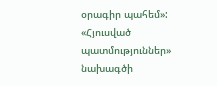օրագիր պահեմ»:
«Հյուսված պատմություններ» նախագծի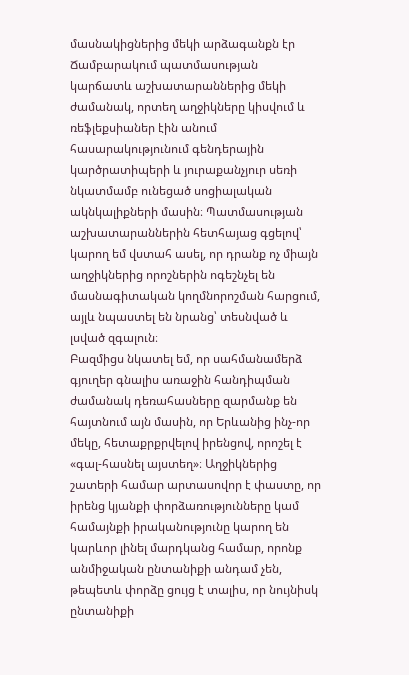մասնակիցներից մեկի արձագանքն էր Ճամբարակում պատմասության կարճատև աշխատարաններից մեկի ժամանակ, որտեղ աղջիկները կիսվում և ռեֆլեքսիաներ էին անում հասարակությունում գենդերային կարծրատիպերի և յուրաքանչյուր սեռի նկատմամբ ունեցած սոցիալական ակնկալիքների մասին։ Պատմասության աշխատարաններին հետհայաց գցելով՝ կարող եմ վստահ ասել, որ դրանք ոչ միայն աղջիկներից որոշներին ոգեշնչել են մասնագիտական կողմնորոշման հարցում, այլև նպաստել են նրանց՝ տեսնված և լսված զգալուն։
Բազմիցս նկատել եմ, որ սահմանամերձ գյուղեր գնալիս առաջին հանդիպման ժամանակ դեռահասները զարմանք են հայտնում այն մասին, որ Երևանից ինչ-որ մեկը, հետաքրքրվելով իրենցով, որոշել է «գալ-հասնել այստեղ»։ Աղջիկներից շատերի համար արտասովոր է փաստը, որ իրենց կյանքի փորձառությունները կամ համայնքի իրականությունը կարող են կարևոր լինել մարդկանց համար, որոնք անմիջական ընտանիքի անդամ չեն, թեպետև փորձը ցույց է տալիս, որ նույնիսկ ընտանիքի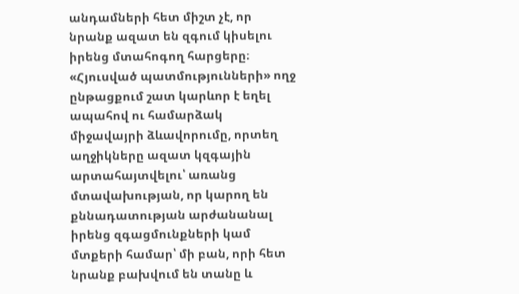անդամների հետ միշտ չէ, որ նրանք ազատ են զգում կիսելու իրենց մտահոգող հարցերը։
«Հյուսված պատմությունների» ողջ ընթացքում շատ կարևոր է եղել ապահով ու համարձակ միջավայրի ձևավորումը, որտեղ աղջիկները ազատ կզգային արտահայտվելու՝ առանց մտավախության, որ կարող են քննադատության արժանանալ իրենց զգացմունքների կամ մտքերի համար՝ մի բան, որի հետ նրանք բախվում են տանը և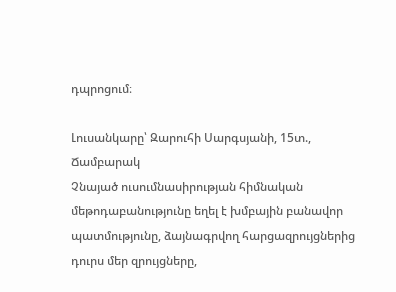դպրոցում։

Լուսանկարը՝ Զարուհի Սարգսյանի, 15տ., Ճամբարակ
Չնայած ուսումնասիրության հիմնական մեթոդաբանությունը եղել է խմբային բանավոր պատմությունը, ձայնագրվող հարցազրույցներից դուրս մեր զրույցները,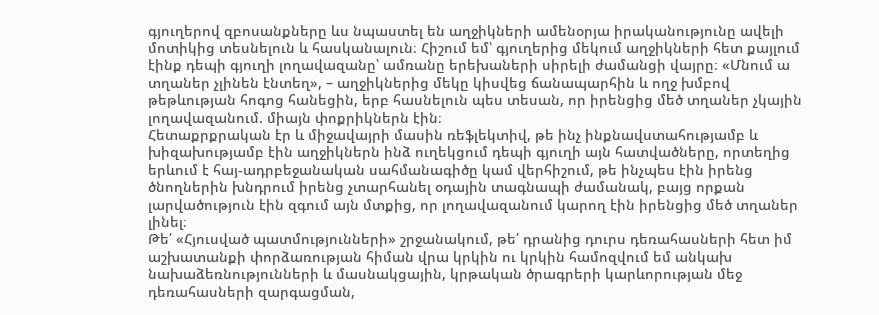գյուղերով զբոսանքները ևս նպաստել են աղջիկների ամենօրյա իրականությունը ավելի մոտիկից տեսնելուն և հասկանալուն։ Հիշում եմ՝ գյուղերից մեկում աղջիկների հետ քայլում էինք դեպի գյուղի լողավազանը՝ ամռանը երեխաների սիրելի ժամանցի վայրը։ «Մնում ա տղաներ չլինեն էնտեղ», – աղջիկներից մեկը կիսվեց ճանապարհին և ողջ խմբով թեթևության հոգոց հանեցին, երբ հասնելուն պես տեսան, որ իրենցից մեծ տղաներ չկային լողավազանում. միայն փոքրիկներն էին։
Հետաքրքրական էր և միջավայրի մասին ռեֆլեկտիվ, թե ինչ ինքնավստահությամբ և խիզախությամբ էին աղջիկներն ինձ ուղեկցում դեպի գյուղի այն հատվածները, որտեղից երևում է հայ-ադրբեջանական սահմանագիծը կամ վերհիշում, թե ինչպես էին իրենց ծնողներին խնդրում իրենց չտարհանել օդային տագնապի ժամանակ, բայց որքան լարվածություն էին զգում այն մտքից, որ լողավազանում կարող էին իրենցից մեծ տղաներ լինել։
Թե՛ «Հյուսված պատմությունների» շրջանակում, թե՛ դրանից դուրս դեռահասների հետ իմ աշխատանքի փորձառության հիման վրա կրկին ու կրկին համոզվում եմ անկախ նախաձեռնությունների և մասնակցային, կրթական ծրագրերի կարևորության մեջ դեռահասների զարգացման,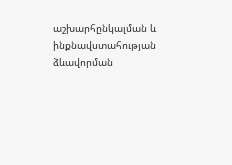աշխարհընկալման և ինքնավստահության ձևավորման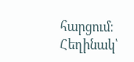հարցում։
Հեղինակ՝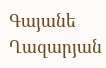Գայանե Ղազարյան